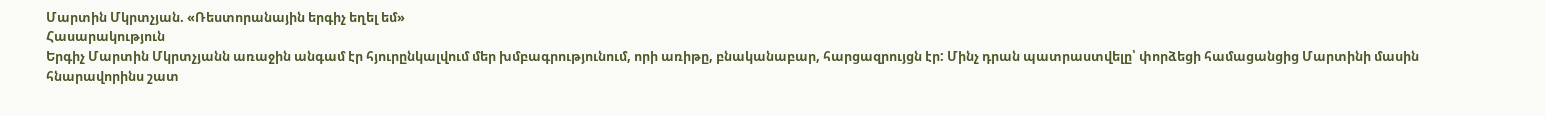Մարտին Մկրտչյան. «Ռեստորանային երգիչ եղել եմ»
Հասարակություն
Երգիչ Մարտին Մկրտչյանն առաջին անգամ էր հյուրընկալվում մեր խմբագրությունում, որի առիթը, բնականաբար, հարցազրույցն էր: Մինչ դրան պատրաստվելը՝ փորձեցի համացանցից Մարտինի մասին հնարավորինս շատ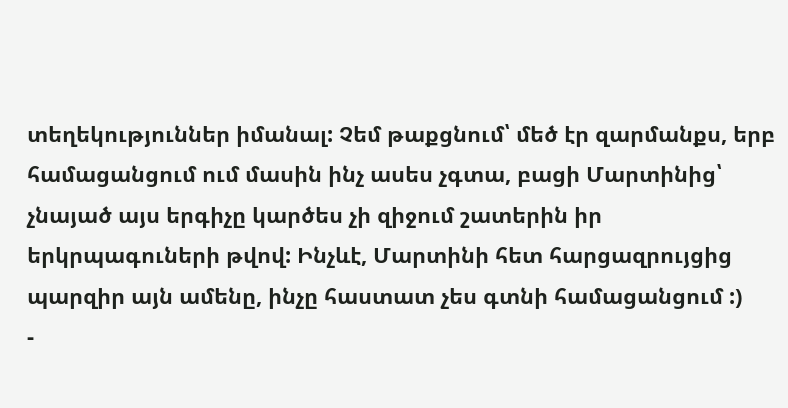տեղեկություններ իմանալ: Չեմ թաքցնում՝ մեծ էր զարմանքս, երբ համացանցում ում մասին ինչ ասես չգտա, բացի Մարտինից՝ չնայած այս երգիչը կարծես չի զիջում շատերին իր երկրպագուների թվով: Ինչևէ, Մարտինի հետ հարցազրույցից պարզիր այն ամենը, ինչը հաստատ չես գտնի համացանցում :)
-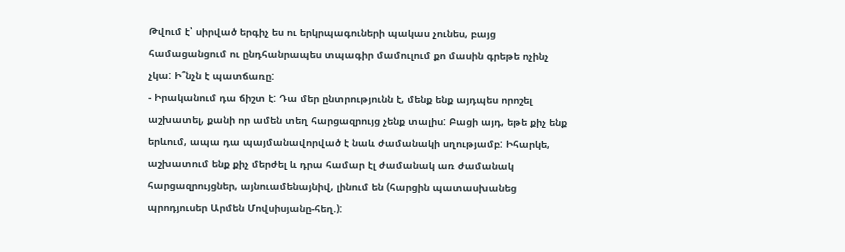Թվում է՝ սիրված երգիչ ես ու երկրպագուների պակաս չունես, բայց համացանցում ու ընդհանրապես տպագիր մամուլում քո մասին գրեթե ոչինչ չկա: Ի՞նչն է պատճառը:
- Իրականում դա ճիշտ է: Դա մեր ընտրությունն է, մենք ենք այդպես որոշել աշխատել, քանի որ ամեն տեղ հարցազրույց չենք տալիս: Բացի այդ, եթե քիչ ենք երևում, ապա դա պայմանավորված է նաև ժամանակի սղությամբ: Իհարկե, աշխատում ենք քիչ մերժել և դրա համար էլ ժամանակ առ ժամանակ հարցազրույցներ, այնուամենայնիվ, լինում են (հարցին պատասխանեց պրոդյուսեր Արմեն Մովսիսյանը-հեղ.):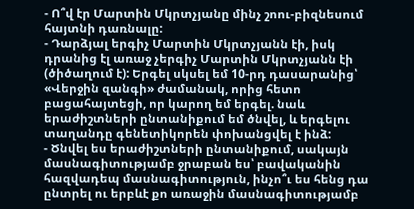- Ո՞վ էր Մարտին Մկրտչյանը մինչ շոու-բիզնեսում հայտնի դառնալը:
- Դարձյալ երգիչ Մարտին Մկրտչյանն էի, իսկ դրանից էլ առաջ չերգիչ Մարտին Մկրտչյանն էի (ծիծաղում է): Երգել սկսել եմ 10-րդ դասարանից՝ «Վերջին զանգի» ժամանակ, որից հետո բացահայտեցի, որ կարող եմ երգել. նաև երաժիշտների ընտանիքում եմ ծնվել, և երգելու տաղանդը գենետիկորեն փոխանցվել է ինձ:
- Ծնվել ես երաժիշտների ընտանիքում, սակայն մասնագիտությամբ ջրաբան ես՝ բավականին հազվադեպ մասնագիտություն, ինչո՞ւ ես հենց դա ընտրել ու երբևէ քո առաջին մասնագիտությամբ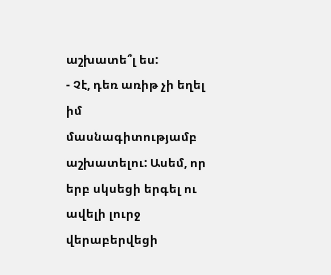աշխատե՞լ ես:
- Չէ, դեռ առիթ չի եղել իմ մասնագիտությամբ աշխատելու: Ասեմ, որ երբ սկսեցի երգել ու ավելի լուրջ վերաբերվեցի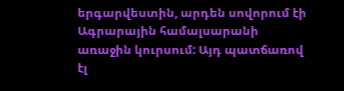երգարվեստին, արդեն սովորում էի Ագրարային համալսարանի առաջին կուրսում: Այդ պատճառով էլ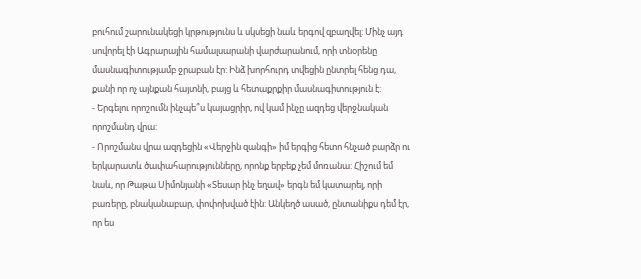բուհում շարունակեցի կրթությունս և սկսեցի նաև երգով զբաղվել: Մինչ այդ սովորել էի Ագրարային համալսարանի վարժարանում, որի տնօրենը մասնագիտությամբ ջրաբան էր: Ինձ խորհուրդ տվեցին ընտրել հենց դա, քանի որ ոչ այնքան հայտնի, բայց և հետաքրքիր մասնագիտություն է:
- Երգելու որոշումն ինչպե՞ս կայացրիր, ով կամ ինչը ազդեց վերջնական որոշմանդ վրա:
- Որոշմանս վրա ազդեցին «Վերջին զանգի» իմ երգից հետո հնչած բարձր ու երկարատև ծափահարությունները, որոնք երբեք չեմ մոռանա: Հիշում եմ նաև, որ Թաթա Սիմոնյանի «Տեսար ինչ եղավ» երգն եմ կատարել, որի բառերը, բնականաբար, փոփոխված էին: Անկեղծ ասած, ընտանիքս դեմ էր, որ ես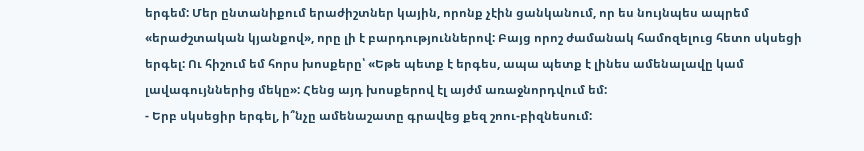երգեմ: Մեր ընտանիքում երաժիշտներ կային, որոնք չէին ցանկանում, որ ես նույնպես ապրեմ «երաժշտական կյանքով», որը լի է բարդություններով: Բայց որոշ ժամանակ համոզելուց հետո սկսեցի երգել: Ու հիշում եմ հորս խոսքերը՝ «Եթե պետք է երգես, ապա պետք է լինես ամենալավը կամ լավագույններից մեկը»: Հենց այդ խոսքերով էլ այժմ առաջնորդվում եմ:
- Երբ սկսեցիր երգել, ի՞նչը ամենաշատը գրավեց քեզ շոու-բիզնեսում: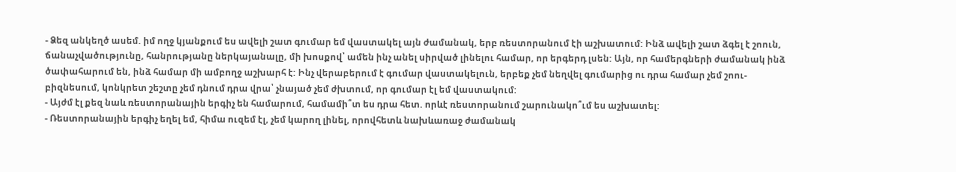- Ձեզ անկեղծ ասեմ. իմ ողջ կյանքում ես ավելի շատ գումար եմ վաստակել այն ժամանակ, երբ ռեստորանում էի աշխատում: Ինձ ավելի շատ ձգել է շոուն, ճանաչվածությունը, հանրությանը ներկայանալը, մի խոսքով՝ ամեն ինչ անել սիրված լինելու համար, որ երգերդ լսեն: Այն, որ համերգների ժամանակ ինձ ծափահարում են, ինձ համար մի ամբողջ աշխարհ է: Ինչ վերաբերում է գումար վաստակելուն, երբեք չեմ նեղվել գումարից ու դրա համար չեմ շոու-բիզնեսում, կոնկրետ շեշտը չեմ դնում դրա վրա՝ չնայած չեմ ժխտում, որ գումար էլ եմ վաստակում:
- Այժմ էլ քեզ նաև ռեստորանային երգիչ են համարում, համամի՞տ ես դրա հետ. որևէ ռեստորանում շարունակո՞ւմ ես աշխատել:
- Ռեստորանային երգիչ եղել եմ, հիմա ուզեմ էլ, չեմ կարող լինել, որովհետև նախևառաջ ժամանակ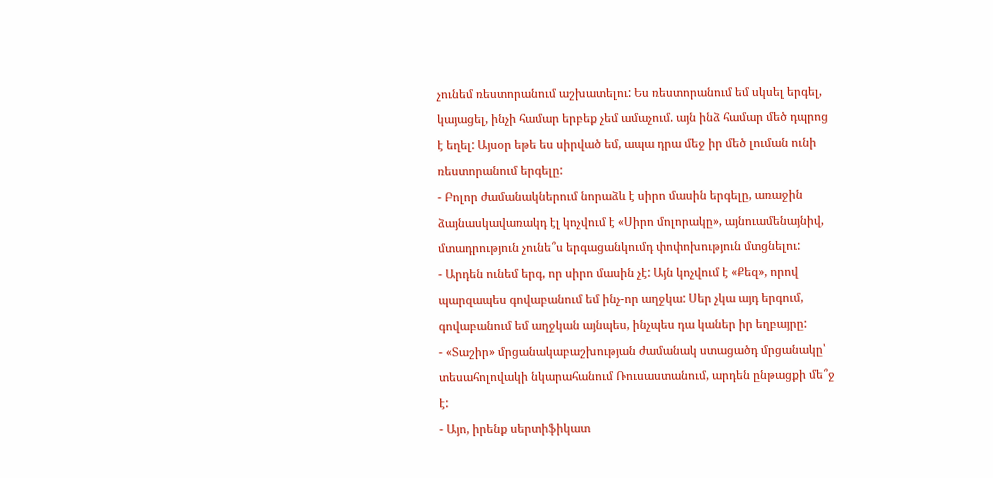չունեմ ռեստորանում աշխատելու: Ես ռեստորանում եմ սկսել երգել, կայացել, ինչի համար երբեք չեմ ամաչում. այն ինձ համար մեծ դպրոց է եղել: Այսօր եթե ես սիրված եմ, ապա դրա մեջ իր մեծ լուման ունի ռեստորանում երգելը:
- Բոլոր ժամանակներում նորաձև է սիրո մասին երգելը, առաջին ձայնասկավառակդ էլ կոչվում է «Սիրո մոլորակը», այնուամենայնիվ, մտադրություն չունե՞ս երգացանկումդ փոփոխություն մտցնելու:
- Արդեն ունեմ երգ, որ սիրո մասին չէ: Այն կոչվում է «Քեզ», որով պարզապես գովաբանում եմ ինչ-որ աղջկա: Սեր չկա այդ երգում, գովաբանում եմ աղջկան այնպես, ինչպես դա կաներ իր եղբայրը:
- «Տաշիր» մրցանակաբաշխության ժամանակ ստացածդ մրցանակը՝ տեսահոլովակի նկարահանում Ռուսաստանում, արդեն ընթացքի մե՞ջ է:
- Այո, իրենք սերտիֆիկատ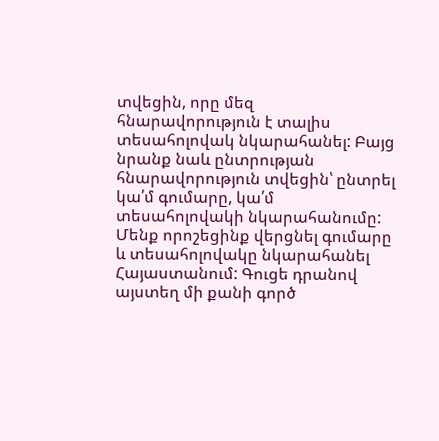տվեցին, որը մեզ հնարավորություն է տալիս տեսահոլովակ նկարահանել: Բայց նրանք նաև ընտրության հնարավորություն տվեցին՝ ընտրել կա՛մ գումարը, կա՛մ տեսահոլովակի նկարահանումը: Մենք որոշեցինք վերցնել գումարը և տեսահոլովակը նկարահանել Հայաստանում: Գուցե դրանով այստեղ մի քանի գործ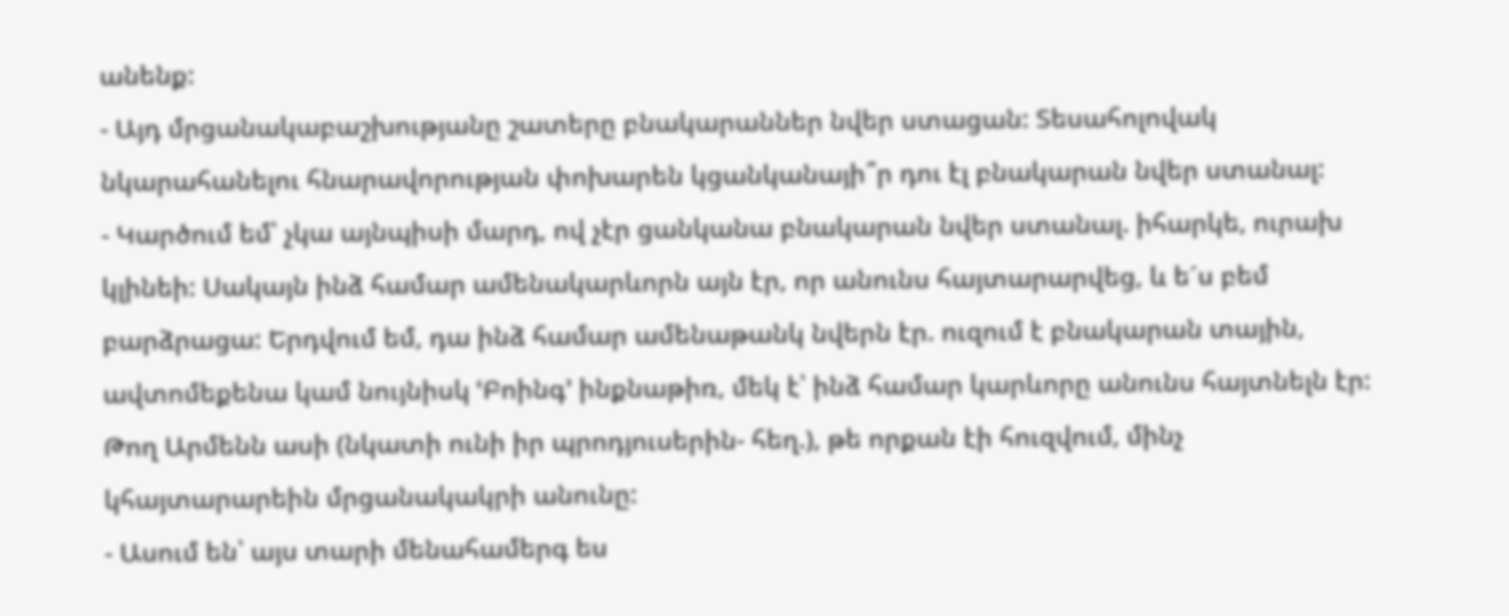անենք:
- Այդ մրցանակաբաշխությանը շատերը բնակարաններ նվեր ստացան: Տեսահոլովակ նկարահանելու հնարավորության փոխարեն կցանկանայի՞ր դու էլ բնակարան նվեր ստանալ:
- Կարծում եմ՝ չկա այնպիսի մարդ, ով չէր ցանկանա բնակարան նվեր ստանալ. իհարկե, ուրախ կլինեի: Սակայն ինձ համար ամենակարևորն այն էր, որ անունս հայտարարվեց, և ե´ս բեմ բարձրացա: Երդվում եմ, դա ինձ համար ամենաթանկ նվերն էր. ուզում է բնակարան տային, ավտոմեքենա կամ նույնիսկ ՙԲոինգ՚ ինքնաթիռ, մեկ է՝ ինձ համար կարևորը անունս հայտնելն էր: Թող Արմենն ասի (նկատի ունի իր պրոդյուսերին- հեղ.), թե որքան էի հուզվում, մինչ կհայտարարեին մրցանակակրի անունը:
- Ասում են՝ այս տարի մենահամերգ ես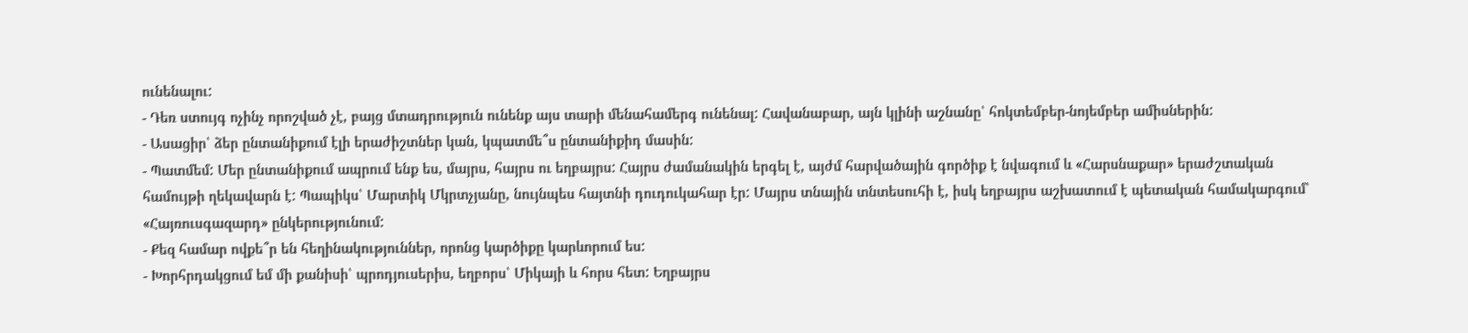ունենալու:
- Դեռ ստույգ ոչինչ որոշված չէ, բայց մտադրություն ունենք այս տարի մենահամերգ ունենալ: Հավանաբար, այն կլինի աշնանը՝ հոկտեմբեր-նոյեմբեր ամիսներին:
- Ասացիր՝ ձեր ընտանիքում էլի երաժիշտներ կան, կպատմե՞ս ընտանիքիդ մասին:
- Պատմեմ: Մեր ընտանիքում ապրում ենք ես, մայրս, հայրս ու եղբայրս: Հայրս ժամանակին երգել է, այժմ հարվածային գործիք է նվագում և «Հարսնաքար» երաժշտական համույթի ղեկավարն է: Պապիկս՝ Մարտիկ Մկրտչյանը, նույնպես հայտնի դուդուկահար էր: Մայրս տնային տնտեսուհի է, իսկ եղբայրս աշխատում է պետական համակարգում՝ «Հայռուսգազարդ» ընկերությունում:
- Քեզ համար ովքե՞ր են հեղինակություններ, որոնց կարծիքը կարևորում ես:
- Խորհրդակցում եմ մի քանիսի՝ պրոդյուսերիս, եղբորս՝ Միկայի և հորս հետ: Եղբայրս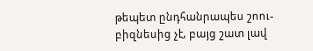թեպետ ընդհանրապես շոու-բիզնեսից չէ, բայց շատ լավ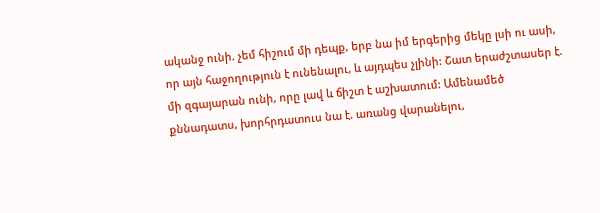ականջ ունի. չեմ հիշում մի դեպք, երբ նա իմ երգերից մեկը լսի ու ասի, որ այն հաջողություն է ունենալու, և այդպես չլինի: Շատ երաժշտասեր է. մի զգայարան ունի, որը լավ և ճիշտ է աշխատում: Ամենամեծ քննադատս, խորհրդատուս նա է. առանց վարանելու,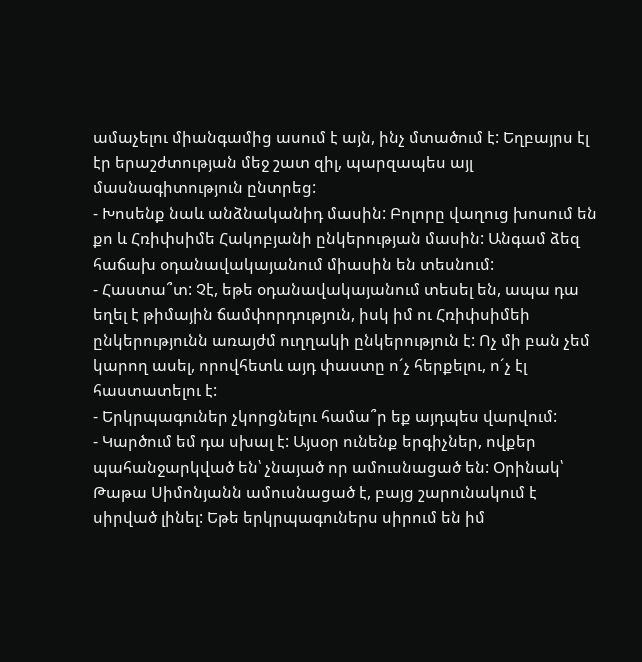ամաչելու միանգամից ասում է այն, ինչ մտածում է: Եղբայրս էլ էր երաշժտության մեջ շատ զիլ, պարզապես այլ մասնագիտություն ընտրեց:
- Խոսենք նաև անձնականիդ մասին: Բոլորը վաղուց խոսում են քո և Հռիփսիմե Հակոբյանի ընկերության մասին: Անգամ ձեզ հաճախ օդանավակայանում միասին են տեսնում:
- Հաստա՞տ: Չէ, եթե օդանավակայանում տեսել են, ապա դա եղել է թիմային ճամփորդություն, իսկ իմ ու Հռիփսիմեի ընկերությունն առայժմ ուղղակի ընկերություն է: Ոչ մի բան չեմ կարող ասել, որովհետև այդ փաստը ո´չ հերքելու, ո´չ էլ հաստատելու է:
- Երկրպագուներ չկորցնելու համա՞ր եք այդպես վարվում:
- Կարծում եմ դա սխալ է: Այսօր ունենք երգիչներ, ովքեր պահանջարկված են՝ չնայած որ ամուսնացած են: Օրինակ՝ Թաթա Սիմոնյանն ամուսնացած է, բայց շարունակում է սիրված լինել: Եթե երկրպագուներս սիրում են իմ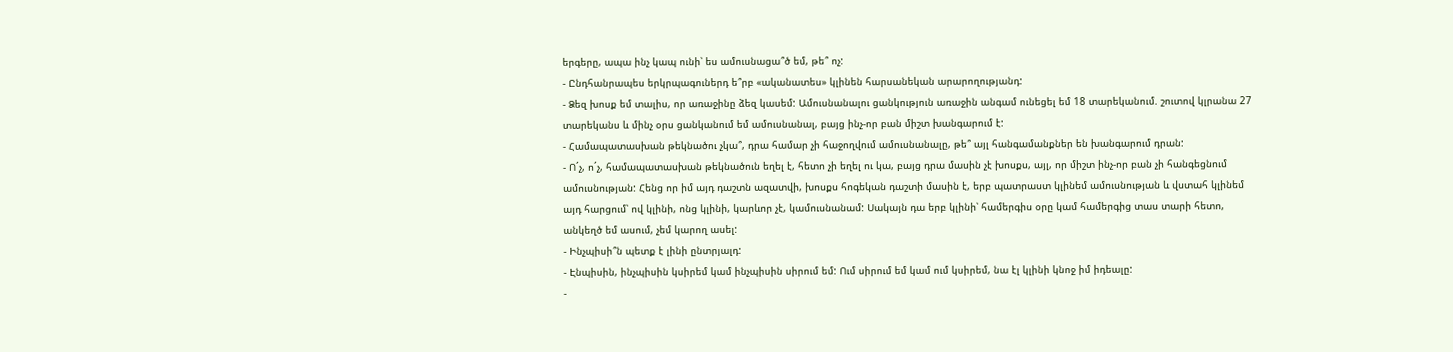երգերը, ապա ինչ կապ ունի՝ ես ամուսնացա՞ծ եմ, թե՞ ոչ:
- Ընդհանրապես երկրպագուներդ ե՞րբ «ականատես» կլինեն հարսանեկան արարողությանդ:
- Ձեզ խոսք եմ տալիս, որ առաջինը ձեզ կասեմ: Ամուսնանալու ցանկություն առաջին անգամ ունեցել եմ 18 տարեկանում. շուտով կլրանա 27 տարեկանս և մինչ օրս ցանկանում եմ ամուսնանալ, բայց ինչ-որ բան միշտ խանգարում է:
- Համապատասխան թեկնածու չկա՞, դրա համար չի հաջողվում ամուսնանալը, թե՞ այլ հանգամանքներ են խանգարում դրան:
- Ո´չ, ո´չ, համապատասխան թեկնածուն եղել է, հետո չի եղել ու կա, բայց դրա մասին չէ խոսքս, այլ, որ միշտ ինչ-որ բան չի հանգեցնում ամուսնության: Հենց որ իմ այդ դաշտն ազատվի, խոսքս հոգեկան դաշտի մասին է, երբ պատրաստ կլինեմ ամուսնության և վստահ կլինեմ այդ հարցում՝ ով կլինի, ոնց կլինի, կարևոր չէ, կամուսնանամ: Սակայն դա երբ կլինի՝ համերգիս օրը կամ համերգից տաս տարի հետո, անկեղծ եմ ասում, չեմ կարող ասել:
- Ինչպիսի՞ն պետք է լինի ընտրյալդ:
- Էնպիսին, ինչպիսին կսիրեմ կամ ինչպիսին սիրում եմ: Ում սիրում եմ կամ ում կսիրեմ, նա էլ կլինի կնոջ իմ իդեալը:
-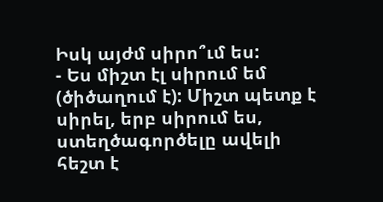Իսկ այժմ սիրո՞ւմ ես:
- Ես միշտ էլ սիրում եմ (ծիծաղում է): Միշտ պետք է սիրել, երբ սիրում ես, ստեղծագործելը ավելի հեշտ է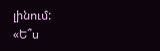լինում:
«Ե՞ս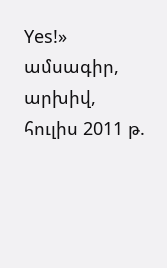Yes!» ամսագիր, արխիվ, հուլիս 2011 թ.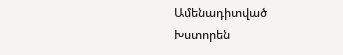Ամենադիտված
Խստորեն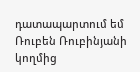դատապարտում եմ Ռուբեն Ռուբինյանի կողմից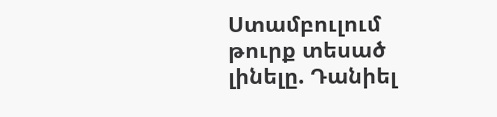Ստամբուլում թուրք տեսած լինելը. Դանիել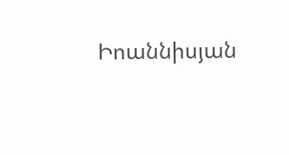Իոաննիսյան